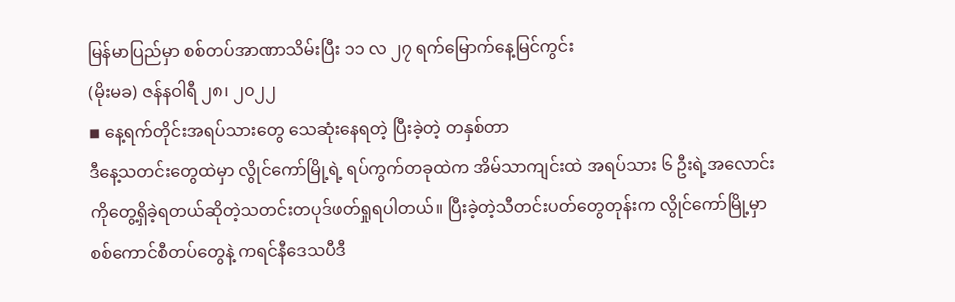မြန်မာပြည်မှာ စစ်တပ်အာဏာသိမ်းပြီး ၁၁ လ ၂၇ ရက်မြောက်နေ့မြင်ကွင်း
(မိုးမခ) ဇန်နဝါရီ ၂၈၊ ၂၀၂၂
◾ နေ့ရက်တိုင်းအရပ်သားတွေ သေဆုံးနေရတဲ့ ပြီးခဲ့တဲ့ တနှစ်တာ
ဒီနေ့သတင်းတွေထဲမှာ လွိုင်ကော်မြို့ရဲ့ ရပ်ကွက်တခုထဲက အိမ်သာကျင်းထဲ အရပ်သား ၆ ဦးရဲ့အလောင်းကိုတွေ့ရှိခဲ့ရတယ်ဆိုတဲ့သတင်းတပုဒ်ဖတ်ရှုရပါတယ်။ ပြီးခဲ့တဲ့သီတင်းပတ်တွေတုန်းက လွိုင်ကော်မြို့မှာ စစ်ကောင်စီတပ်တွေနဲ့ ကရင်နီဒေသပီဒီ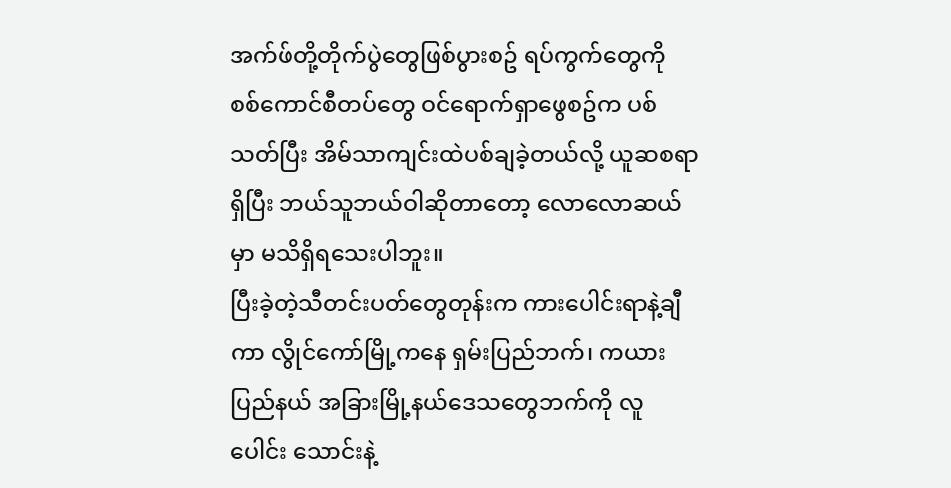အက်ဖ်တို့တိုက်ပွဲတွေဖြစ်ပွားစဥ် ရပ်ကွက်တွေကို စစ်ကောင်စီတပ်တွေ ဝင်ရောက်ရှာဖွေစဥ်က ပစ်သတ်ပြီး အိမ်သာကျင်းထဲပစ်ချခဲ့တယ်လို့ ယူဆစရာရှိပြီး ဘယ်သူဘယ်ဝါဆိုတာတော့ လောလောဆယ်မှာ မသိရှိရသေးပါဘူး။
ပြီးခဲ့တဲ့သီတင်းပတ်တွေတုန်းက ကားပေါင်းရာနဲ့ချီကာ လွိုင်ကော်မြို့ကနေ ရှမ်းပြည်ဘက်၊ ကယားပြည်နယ် အခြားမြို့နယ်ဒေသတွေဘက်ကို လူပေါင်း သောင်းနဲ့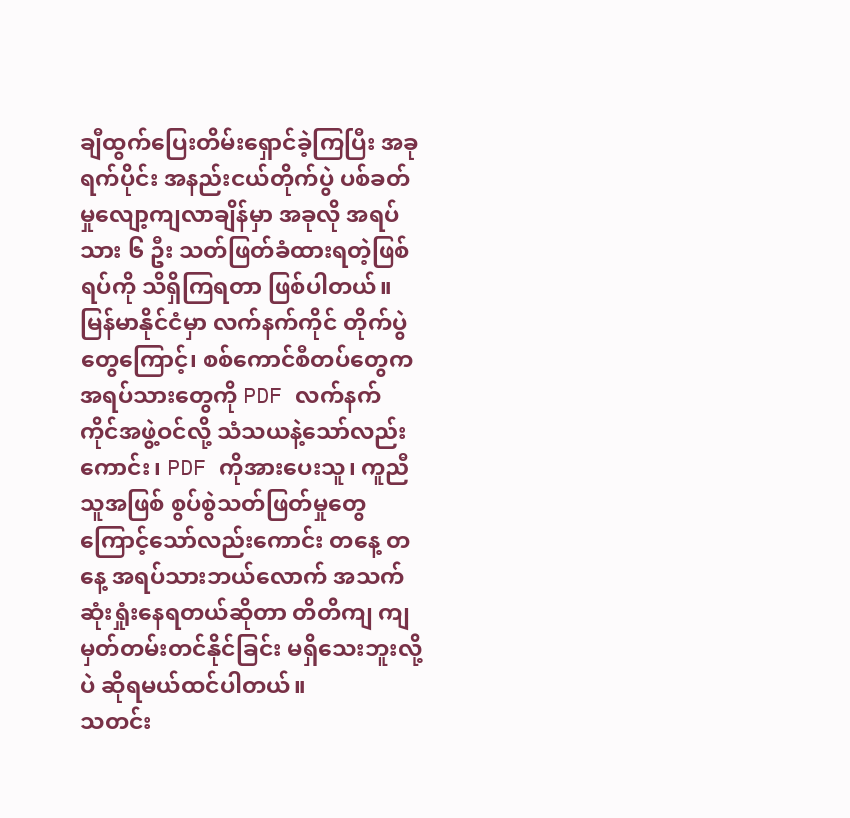ချီထွက်ပြေးတိမ်းရှောင်ခဲ့ကြပြီး အခုရက်ပိုင်း အနည်းငယ်တိုက်ပွဲ ပစ်ခတ်မှုလျော့ကျလာချိန်မှာ အခုလို အရပ်သား ၆ ဦး သတ်ဖြတ်ခံထားရတဲ့ဖြစ်ရပ်ကို သိရှိကြရတာ ဖြစ်ပါတယ်။
မြန်မာနိုင်ငံမှာ လက်နက်ကိုင် တိုက်ပွဲတွေကြောင့်၊ စစ်ကောင်စီတပ်တွေက အရပ်သားတွေကို PDF လက်နက် ကိုင်အဖွဲ့ဝင်လို့ သံသယနဲ့သော်လည်းကောင်း၊ PDF ကိုအားပေးသူ၊ ကူညီသူအဖြစ် စွပ်စွဲသတ်ဖြတ်မှုတွေ ကြောင့်သော်လည်းကောင်း တနေ့ တနေ့ အရပ်သားဘယ်လောက် အသက်ဆုံးရှုံးနေရတယ်ဆိုတာ တိတိကျ ကျ မှတ်တမ်းတင်နိုင်ခြင်း မရှိသေးဘူးလို့ပဲ ဆိုရမယ်ထင်ပါတယ်။
သတင်း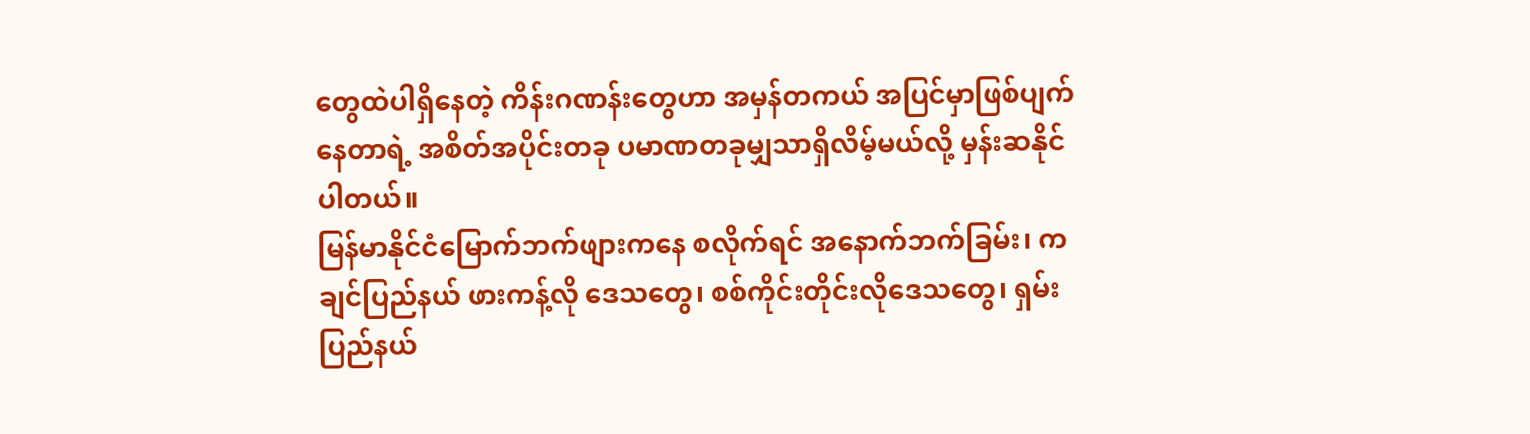တွေထဲပါရှိနေတဲ့ ကိန်းဂဏန်းတွေဟာ အမှန်တကယ် အပြင်မှာဖြစ်ပျက်နေတာရဲ့ အစိတ်အပိုင်းတခု ပမာဏတခုမျှသာရှိလိမ့်မယ်လို့ မှန်းဆနိုင်ပါတယ်။
မြန်မာနိုင်ငံမြောက်ဘက်ဖျားကနေ စလိုက်ရင် အနောက်ဘက်ခြမ်း၊ ကချင်ပြည်နယ် ဖားကန့်လို ဒေသတွေ၊ စစ်ကိုင်းတိုင်းလိုဒေသတွေ၊ ရှမ်းပြည်နယ်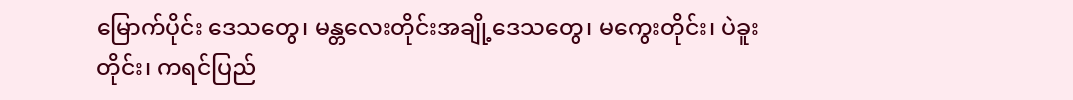မြောက်ပိုင်း ဒေသတွေ၊ မန္တလေးတိုင်းအချို့ဒေသတွေ၊ မကွေးတိုင်း၊ ပဲခူးတိုင်း၊ ကရင်ပြည်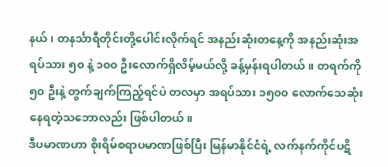နယ်၊ တနင်္သာရီတိုင်းတို့ပေါင်းလိုက်ရင် အနည်းဆုံးတနေ့ကို အနည်းဆုံးအရပ်သား ၅၀ နဲ့ ၁၀၀ ဦးလောက်ရှိလိမ့်မယ်လို့ ခန့်မှန်းရပါတယ်။ တရက်ကို ၅၀ ဦးနဲ့ တွက်ချက်ကြည့်ရင်ပဲ တလမှာ အရပ်သား ၁၅၀၀ လောက်သေဆုံးနေရတဲ့သဘောလည်း ဖြစ်ပါတယ်။
ဒီပမာဏဟာ စိုးရိမ်စရာပမာဏဖြစ်ပြီး မြန်မာနိုင်ငံရဲ့ လက်နက်ကိုင်ပဋိ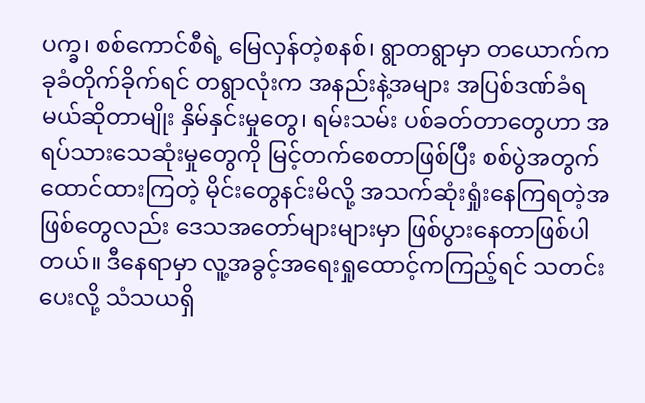ပက္ခ၊ စစ်ကောင်စီရဲ့ မြေလှန်တဲ့စနစ်၊ ရွာတရွာမှာ တယောက်က ခုခံတိုက်ခိုက်ရင် တရွာလုံးက အနည်းနဲ့အများ အပြစ်ဒဏ်ခံရမယ်ဆိုတာမျိုး နှိမ်နှင်းမှုတွေ၊ ရမ်းသမ်း ပစ်ခတ်တာတွေဟာ အရပ်သားသေဆုံးမှုတွေကို မြင့်တက်စေတာဖြစ်ပြီး စစ်ပွဲအတွက် ထောင်ထားကြတဲ့ မိုင်းတွေနင်းမိလို့ အသက်ဆုံးရှုံးနေကြရတဲ့အဖြစ်တွေလည်း ဒေသအတော်များများမှာ ဖြစ်ပွားနေတာဖြစ်ပါတယ်။ ဒီနေရာမှာ လူ့အခွင့်အရေးရှုထောင့်ကကြည့်ရင် သတင်းပေးလို့ သံသယရှိ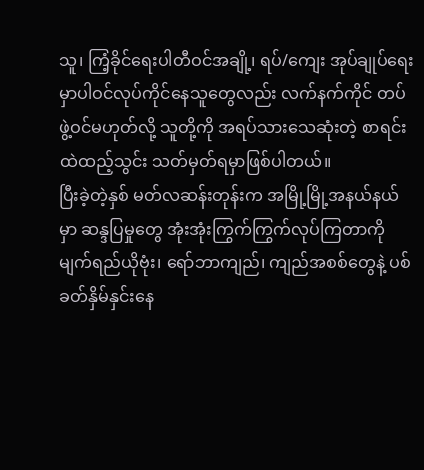သူ၊ ကြံ့ခိုင်ရေးပါတီဝင်အချို့၊ ရပ်/ကျေး အုပ်ချုပ်ရေးမှာပါဝင်လုပ်ကိုင်နေသူတွေလည်း လက်နက်ကိုင် တပ်ဖွဲ့ဝင်မဟုတ်လို့ သူတို့ကို အရပ်သားသေဆုံးတဲ့ စာရင်းထဲထည့်သွင်း သတ်မှတ်ရမှာဖြစ်ပါတယ်။
ပြီးခဲ့တဲ့နှစ် မတ်လဆန်းတုန်းက အမြို့မြို့အနယ်နယ်မှာ ဆန္ဒပြမှုတွေ အုံးအုံးကြွက်ကြွက်လုပ်ကြတာကို မျက်ရည်ယိုဗုံး၊ ရော်ဘာကျည်၊ ကျည်အစစ်တွေနဲ့ ပစ်ခတ်နှိမ်နှင်းနေ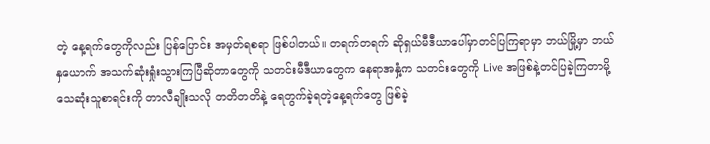တဲ့ နေ့ရက်တွေကိုလည်း ပြန်ပြောင်း အမှတ်ရစရာ ဖြစ်ပါတယ်။ တရက်တရက် ဆိုရှယ်မီဒီယာပေါ်မှာတင်ပြကြရာမှာ ဘယ်မြို့မှာ ဘယ်နှယောက် အသက်ဆုံးရှုံးသွားကြပြီဆိုတာတွေကို သတင်းမီဒီယာတွေက နေရာအနှံ့က သတင်းတွေကို Live အဖြစ်နဲ့တင်ပြခဲ့ကြတာမို့ သေဆုံးသူစာရင်းကို တာလီချိုးသလို တတိတတိနဲ့ ရေတွက်ခဲ့ရတဲ့နေ့ရက်တွေ ဖြစ်ခဲ့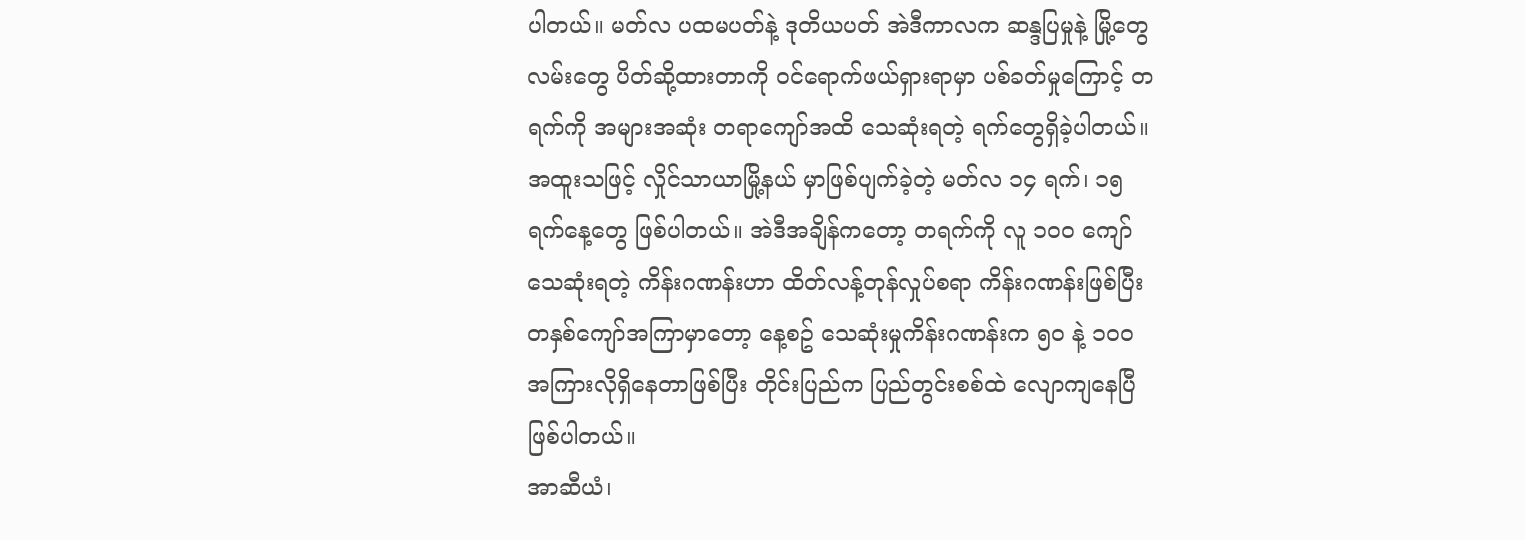ပါတယ်။ မတ်လ ပထမပတ်နဲ့ ဒုတိယပတ် အဲဒီကာလက ဆန္ဒပြမှုနဲ့ မြို့တွေလမ်းတွေ ပိတ်ဆို့ထားတာကို ဝင်ရောက်ဖယ်ရှားရာမှာ ပစ်ခတ်မှုကြောင့် တရက်ကို အများအဆုံး တရာကျော်အထိ သေဆုံးရတဲ့ ရက်တွေရှိခဲ့ပါတယ်။ အထူးသဖြင့် လှိုင်သာယာမြို့နယ် မှာဖြစ်ပျက်ခဲ့တဲ့ မတ်လ ၁၄ ရက်၊ ၁၅ ရက်နေ့တွေ ဖြစ်ပါတယ်။ အဲဒီအချိန်ကတော့ တရက်ကို လူ ၁၀၀ ကျော်သေဆုံးရတဲ့ ကိန်းဂဏန်းဟာ ထိတ်လန့်တုန်လှုပ်စရာ ကိန်းဂဏန်းဖြစ်ပြီး တနှစ်ကျော်အကြာမှာတော့ နေ့စဥ် သေဆုံးမှုကိန်းဂဏန်းက ၅၀ နဲ့ ၁၀၀ အကြားလိုရှိနေတာဖြစ်ပြီး တိုင်းပြည်က ပြည်တွင်းစစ်ထဲ လျောကျနေပြီဖြစ်ပါတယ်။
အာဆီယံ၊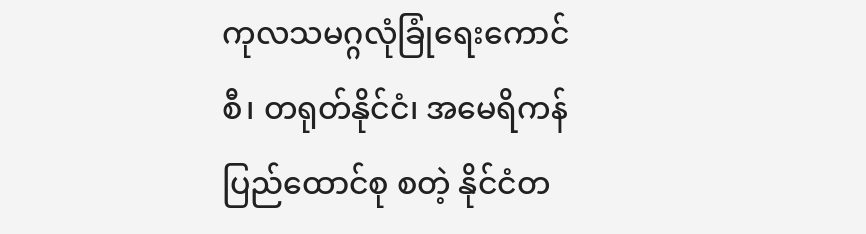ကုလသမဂ္ဂလုံခြုံရေးကောင်စီ၊ တရုတ်နိုင်ငံ၊ အမေရိကန်ပြည်ထောင်စု စတဲ့ နိုင်ငံတ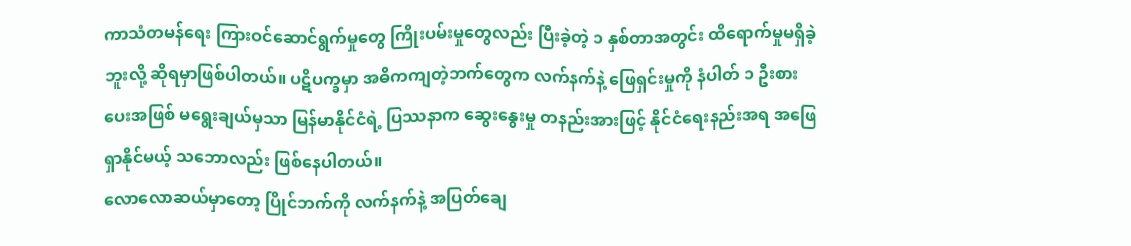ကာသံတမန်ရေး ကြားဝင်ဆောင်ရွက်မှုတွေ ကြိုးပမ်းမှုတွေလည်း ပြီးခဲ့တဲ့ ၁ နှစ်တာအတွင်း ထိရောက်မှုမရှိခဲ့ဘူးလို့ ဆိုရမှာဖြစ်ပါတယ်။ ပဋိပက္ခမှာ အဓိကကျတဲ့ဘက်တွေက လက်နက်နဲ့ ဖြေရှင်းမှုကို နံပါတ် ၁ ဦးစားပေးအဖြစ် မရွေးချယ်မှသာ မြန်မာနိုင်ငံရဲ့ ပြဿနာက ဆွေးနွေးမှု တနည်းအားဖြင့် နိုင်ငံရေးနည်းအရ အဖြေရှာနိုင်မယ့် သဘောလည်း ဖြစ်နေပါတယ်။
လောလောဆယ်မှာတော့ ပြိုင်ဘက်ကို လက်နက်နဲ့ အပြတ်ချေ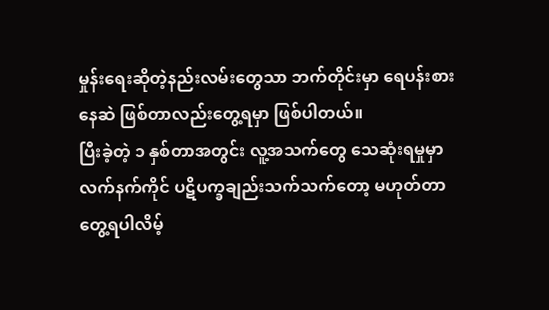မှုန်းရေးဆိုတဲ့နည်းလမ်းတွေသာ ဘက်တိုင်းမှာ ရေပန်းစားနေဆဲ ဖြစ်တာလည်းတွေ့ရမှာ ဖြစ်ပါတယ်။
ပြီးခဲ့တဲ့ ၁ နှစ်တာအတွင်း လူ့အသက်တွေ သေဆုံးရမှုမှာ လက်နက်ကိုင် ပဋိပက္ခချည်းသက်သက်တော့ မဟုတ်တာတွေ့ရပါလိမ့်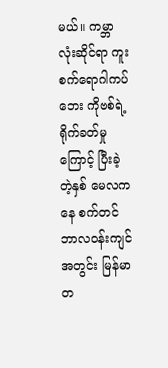မယ်။ ကမ္ဘာလုံးဆိုင်ရာ ကူးစက်ရောဂါကပ်ဘေး ကိုဗစ်ရဲ့ ရိုက်ခတ်မှုကြောင့် ပြီးခဲ့တဲ့နှစ် မေလကနေ စက်တင်ဘာလဝန်းကျင်အတွင်း မြန်မာတ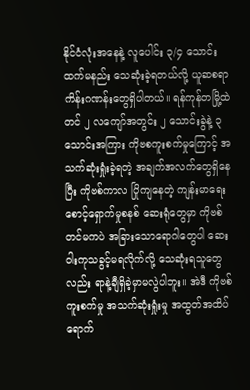နိုင်ငံလုံးအနေနဲ့ လူပေါင်း ၃/၄ သောင်းထက်မနည်း သေဆုံးခဲ့ရတယ်လို့ ယူဆစရာ ကိန်းဂဏန်းတွေရှိပါတယ်။ ရန်ကုန်တမြို့ထဲတင် ၂ လကျော်အတွင်း ၂ သောင်းခွဲနဲ့ ၃ သောင်းအကြား ကိုဗစကူးစက်မှုကြောင့် အသက်ဆုံးရှုံးခဲ့ရတဲ့ အချက်အလက်တွေရှိနေပြီး ကိုဗစ်ကာလ ပြိုကျနေတဲ့ ကျန်းမာရေးစောင့်ရှောက်မှုစနစ် ဆေးရုံတွေမှာ ကိုဗစ်တင်မကပဲ အခြားသောရောဂါတွေပါ ဆေး ဝါးကုသခွင့်မရလိုက်လို့ သေဆုံးရသူတွေလည်း ရာနဲ့ချီရှိခဲ့မှာမလွဲပါဘူး။ အဲဒီ ကိုဗစ်ကူးစက်မှု အသက်ဆုံးရှုံးမှု အထွတ်အထိပ်ရောက်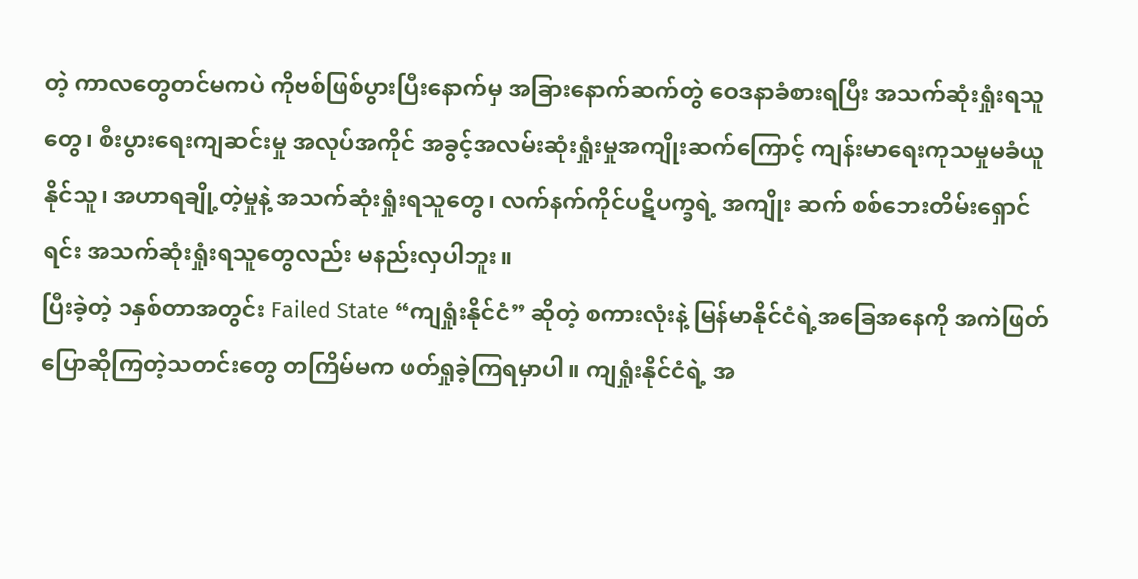တဲ့ ကာလတွေတင်မကပဲ ကိုဗစ်ဖြစ်ပွားပြီးနောက်မှ အခြားနောက်ဆက်တွဲ ဝေဒနာခံစားရပြီး အသက်ဆုံးရှုံးရသူတွေ၊ စီးပွားရေးကျဆင်းမှု အလုပ်အကိုင် အခွင့်အလမ်းဆုံးရှုံးမှုအကျိုးဆက်ကြောင့် ကျန်းမာရေးကုသမှုမခံယူနိုင်သူ၊ အဟာရချို့တဲ့မှုနဲ့ အသက်ဆုံးရှုံးရသူတွေ၊ လက်နက်ကိုင်ပဋိပက္ခရဲ့ အကျိုး ဆက် စစ်ဘေးတိမ်းရှောင်ရင်း အသက်ဆုံးရှုံးရသူတွေလည်း မနည်းလှပါဘူး။
ပြီးခဲ့တဲ့ ၁နှစ်တာအတွင်း Failed State “ကျရှုံးနိုင်ငံ” ဆိုတဲ့ စကားလုံးနဲ့ မြန်မာနိုင်ငံရဲ့အခြေအနေကို အကဲဖြတ်ပြောဆိုကြတဲ့သတင်းတွေ တကြိမ်မက ဖတ်ရှုခဲ့ကြရမှာပါ။ ကျရှုံးနိုင်ငံရဲ့ အ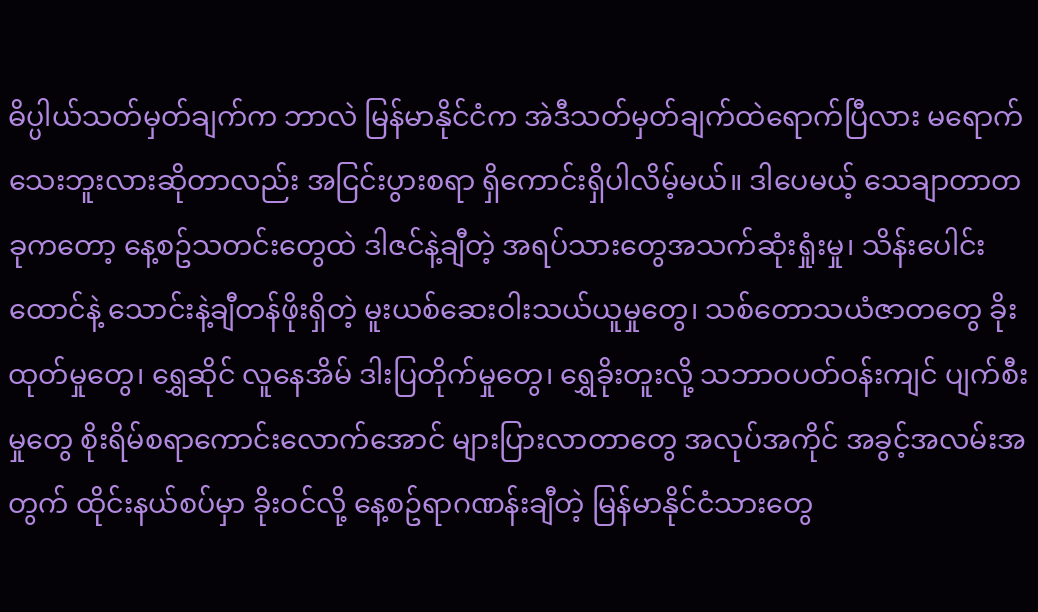ဓိပ္ပါယ်သတ်မှတ်ချက်က ဘာလဲ မြန်မာနိုင်ငံက အဲဒီသတ်မှတ်ချက်ထဲရောက်ပြီလား မရောက်သေးဘူးလားဆိုတာလည်း အငြင်းပွားစရာ ရှိကောင်းရှိပါလိမ့်မယ်။ ဒါပေမယ့် သေချာတာတခုကတော့ နေ့စဥ်သတင်းတွေထဲ ဒါဇင်နဲ့ချီတဲ့ အရပ်သားတွေအသက်ဆုံးရှုံးမှု၊ သိန်းပေါင်း ထောင်နဲ့ သောင်းနဲ့ချီတန်ဖိုးရှိတဲ့ မူးယစ်ဆေးဝါးသယ်ယူမှုတွေ၊ သစ်တောသယံဇာတတွေ ခိုးထုတ်မှုတွေ၊ ရွှေဆိုင် လူနေအိမ် ဒါးပြတိုက်မှုတွေ၊ ရွှေခိုးတူးလို့ သဘာဝပတ်ဝန်းကျင် ပျက်စီးမှုတွေ စိုးရိမ်စရာကောင်းလောက်အောင် များပြားလာတာတွေ အလုပ်အကိုင် အခွင့်အလမ်းအတွက် ထိုင်းနယ်စပ်မှာ ခိုးဝင်လို့ နေ့စဥ်ရာဂဏန်းချီတဲ့ မြန်မာနိုင်ငံသားတွေ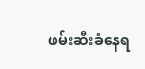ဖမ်းဆီးခံနေရ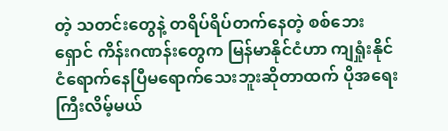တဲ့ သတင်းတွေနဲ့ တရိပ်ရိပ်တက်နေတဲ့ စစ်ဘေးရှောင် ကိန်းဂဏန်းတွေက မြန်မာနိုင်ငံဟာ ကျရှုံးနိုင်ငံရောက်နေပြီမရောက်သေးဘူးဆိုတာထက် ပိုအရေးကြီးလိမ့်မယ်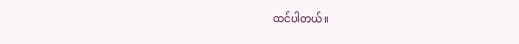ထင်ပါတယ်။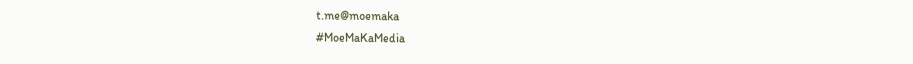t.me@moemaka
#MoeMaKaMedia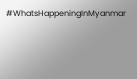#WhatsHappeningInMyanmar